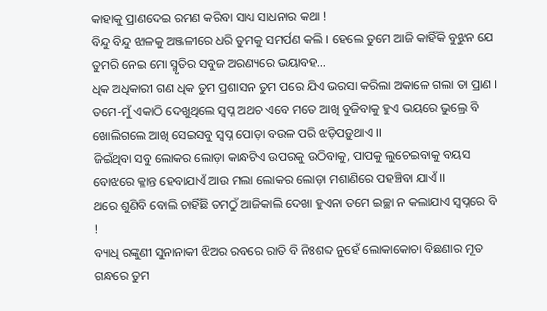କାହାକୁ ପ୍ରାଣଦେଇ ରମଣ କରିବା ସାଧ୍ୟ ସାଧନାର କଥା !
ବିନ୍ଦୁ ବିନ୍ଦୁ ଝାଳକୁ ଅଞ୍ଜଳୀରେ ଧରି ତୁମକୁ ସମର୍ପଣ କଲି । ହେଲେ ତୁମେ ଆଜି କାହିଁକି ବୁଝୁନ ଯେ ତୁମରି ନେଇ ମୋ ସ୍ମୃତିର ସବୁଜ ଅରଣ୍ୟରେ ଭୟାବହ...
ଧିକ ଅଧିକାରୀ ଗଣ ଧିକ ତୁମ ପ୍ରଶାସନ ତୁମ ପରେ ଯିଏ ଭରସା କରିଲା ଅକାଳେ ଗଲା ତା ପ୍ରାଣ ।
ତମେ-ମୁଁ ଏକାଠି ଦେଖୁଥିଲେ ସ୍ୱପ୍ନ ଅଥଚ ଏବେ ମତେ ଆଖି ବୁଜିବାକୁ ହୁଏ ଭୟରେ ଭୁଲ୍ରେ ବି ଖୋଲିଗଲେ ଆଖି ସେଇସବୁ ସ୍ୱପ୍ନ ପୋଡ଼ା ବଉଳ ପରି ଝଡ଼ିପଡ଼ୁଥାଏ ।।
ଜିଇଁଥିବା ସବୁ ଲୋକର ଲୋଡ଼ା କାନ୍ଧଟିଏ ଉପରକୁ ଉଠିବାକୁ, ପାପକୁ ଲୁଚେଇବାକୁ ବୟସ ବୋଝରେ କ୍ଳାନ୍ତ ହେବାଯାଏଁ ଆଉ ମଲା ଲୋକର ଲୋଡ଼ା ମଶାଣିରେ ପହଞ୍ଚିବା ଯାଏଁ ।।
ଥରେ ଶୁଣିବି ବୋଲି ଚାହିଁଛି ତମଠୁଁ ଆଜିକାଲି ଦେଖା ହୁଏନା ତମେ ଇଚ୍ଛା ନ କଲାଯାଏ ସ୍ୱପ୍ନରେ ବି !
ବ୍ୟାଧି ରଙ୍କୁଣୀ ସୁନାନାକୀ ଝିଅର ରବରେ ରାତି ବି ନିଃଶବ୍ଦ ନୁହେଁ ଲୋକାକୋଚା ବିଛଣାର ମୂତ ଗନ୍ଧରେ ତୁମ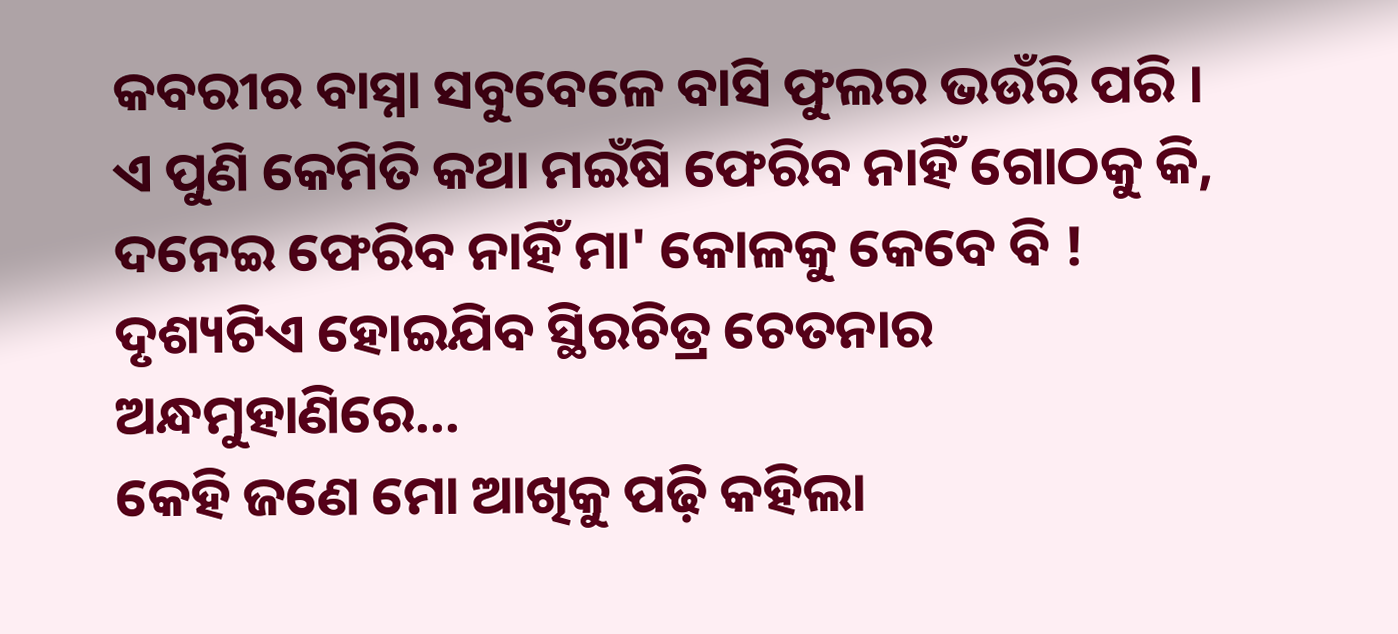କବରୀର ବାସ୍ନା ସବୁବେଳେ ବାସି ଫୁଲର ଭଉଁରି ପରି ।
ଏ ପୁଣି କେମିତି କଥା ମଇଁଷି ଫେରିବ ନାହିଁ ଗୋଠକୁ କି, ଦନେଇ ଫେରିବ ନାହିଁ ମା' କୋଳକୁ କେବେ ବି ! ଦୃଶ୍ୟଟିଏ ହୋଇଯିବ ସ୍ଥିରଚିତ୍ର ଚେତନାର ଅନ୍ଧମୁହାଣିରେ...
କେହି ଜଣେ ମୋ ଆଖିକୁ ପଢ଼ି କହିଲା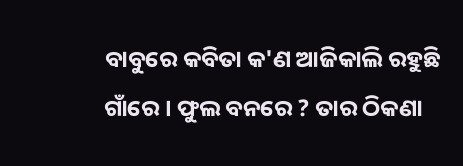ବାବୁରେ କବିତା କ'ଣ ଆଜିକାଲି ରହୁଛି ଗାଁରେ । ଫୁଲ ବନରେ ? ତାର ଠିକଣା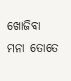ଖୋଜିବା ମନା ତୋତେ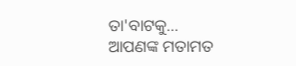ତା'ବାଟକୁ...
ଆପଣଙ୍କ ମତାମତ